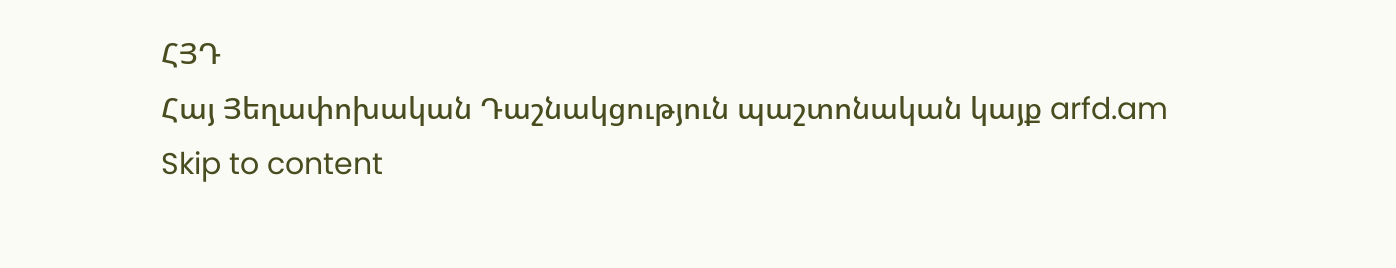ՀՅԴ
Հայ Յեղափոխական Դաշնակցություն պաշտոնական կայք arfd.am
Skip to content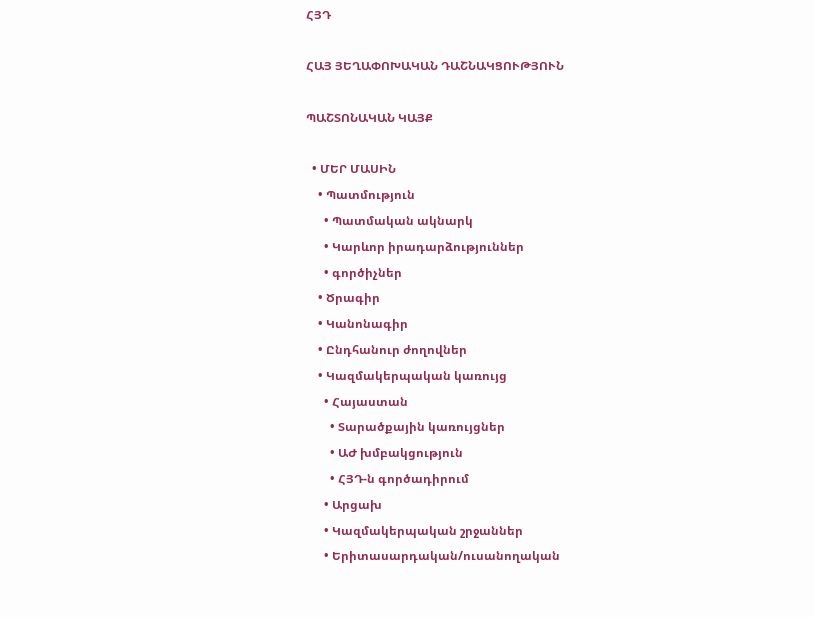ՀՅԴ

ՀԱՅ ՅԵՂԱՓՈԽԱԿԱՆ ԴԱՇՆԱԿՑՈՒԹՅՈՒՆ

ՊԱՇՏՈՆԱԿԱՆ ԿԱՅՔ

  • ՄԵՐ ՄԱՍԻՆ
    • Պատմություն
      • Պատմական ակնարկ
      • Կարևոր իրադարձություններ
      • գործիչներ
    • Ծրագիր
    • Կանոնագիր
    • Ընդհանուր ժողովներ
    • Կազմակերպական կառույց
      • Հայաստան
        • Տարածքային կառույցներ
        • ԱԺ խմբակցություն
        • ՀՅԴ-ն գործադիրում
      • Արցախ
      • Կազմակերպական շրջաններ
      • Երիտասարդական/ուսանողական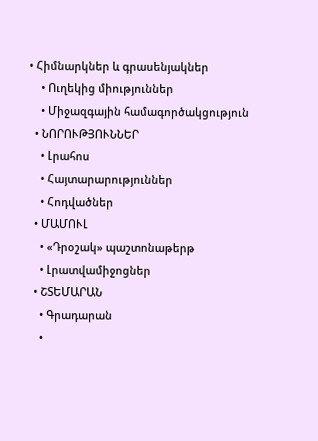• Հիմնարկներ և գրասենյակներ
    • Ուղեկից միություններ
    • Միջազգային համագործակցություն
  • ՆՈՐՈՒԹՅՈՒՆՆԵՐ
    • Լրահոս
    • Հայտարարություններ
    • Հոդվածներ
  • ՄԱՄՈՒԼ
    • «Դրօշակ» պաշտոնաթերթ
    • Լրատվամիջոցներ
  • ՇՏԵՄԱՐԱՆ
    • Գրադարան
    •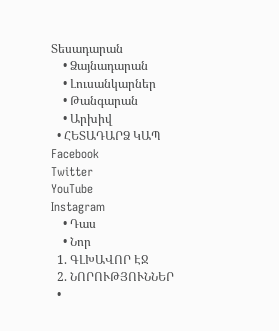Տեսադարան
    • Ձայնադարան
    • Լուսանկարներ
    • Թանգարան
    • Արխիվ
  • ՀԵՏԱԴԱՐՁ ԿԱՊ
Facebook
Twitter
YouTube
Instagram
    • Դաս
    • Նոր
  1. ԳԼԽԱՎՈՐ ԷՋ
  2. ՆՈՐՈՒԹՅՈՒՆՆԵՐ
  •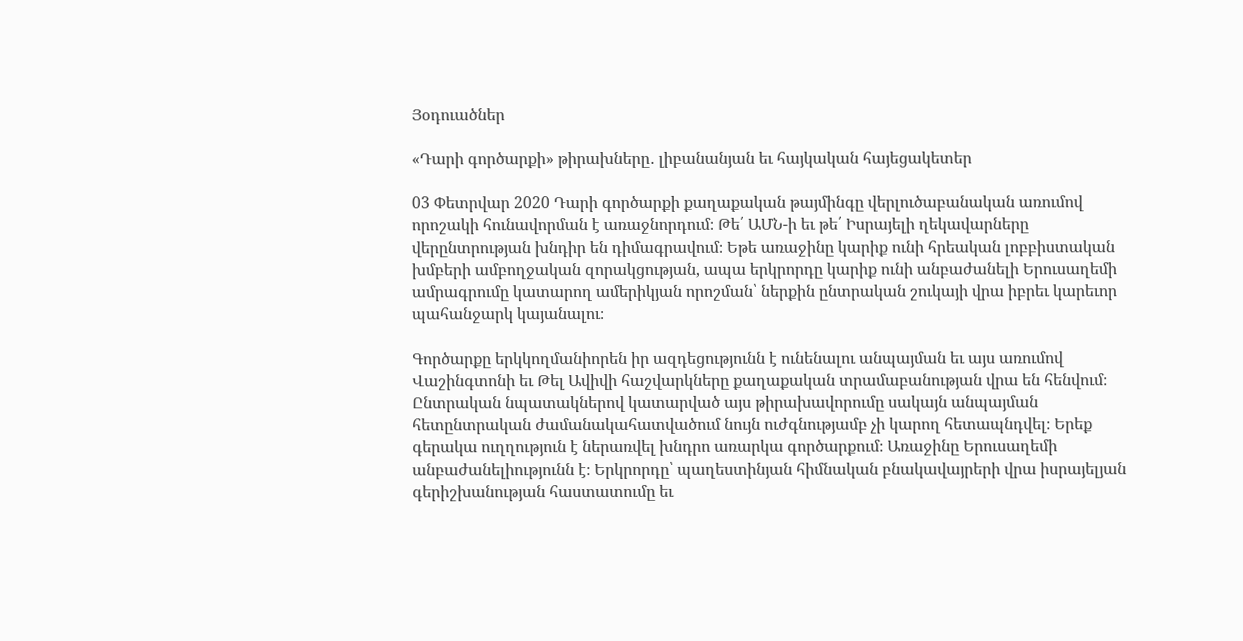Յօդուածներ

«Դարի գործարքի» թիրախները․ լիբանանյան եւ հայկական հայեցակետեր

03 Փետրվար 2020 Դարի գործարքի քաղաքական թայմինգը վերլուծաբանական առումով որոշակի հունավորման է առաջնորդում։ Թե՛ ԱՄՆ-ի եւ թե՛ Իսրայելի ղեկավարները վերընտրության խնդիր են դիմագրավում։ Եթե առաջինը կարիք ունի հրեական լոբբիստական խմբերի ամբողջական զորակցության, ապա երկրորդը կարիք ունի անբաժանելի Երուսաղեմի ամրագրումը կատարող ամերիկյան որոշման՝ ներքին ընտրական շուկայի վրա իբրեւ կարեւոր պահանջարկ կայանալու։

Գործարքը երկկողմանիորեն իր ազդեցությունն է ունենալու անպայման եւ այս առումով Վաշինգտոնի եւ Թել Ավիվի հաշվարկները քաղաքական տրամաբանության վրա են հենվում։ Ընտրական նպատակներով կատարված այս թիրախավորումը սակայն անպայման հետընտրական ժամանակահատվածում նույն ուժգնությամբ չի կարող հետապնդվել։ Երեք գերակա ուղղություն է ներառվել խնդրո առարկա գործարքում։ Առաջինը Երուսաղեմի անբաժանելիությունն է։ Երկրորդը՝ պաղեստինյան հիմնական բնակավայրերի վրա իսրայելյան գերիշխանության հաստատումը եւ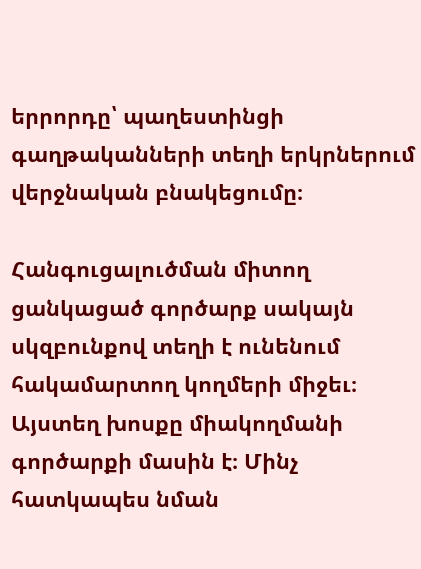երրորդը՝ պաղեստինցի գաղթականների տեղի երկրներում վերջնական բնակեցումը։

Հանգուցալուծման միտող ցանկացած գործարք սակայն սկզբունքով տեղի է ունենում հակամարտող կողմերի միջեւ։ Այստեղ խոսքը միակողմանի գործարքի մասին է։ Մինչ հատկապես նման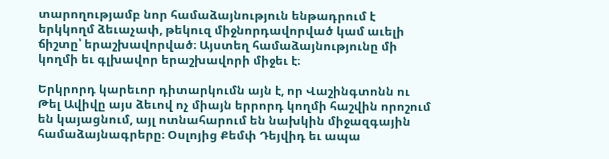տարողությամբ նոր համաձայնություն ենթադրում է երկկողմ ձեւաչափ, թեկուզ միջնորդավորված կամ աւելի ճիշտը՝ երաշխավորված։ Այստեղ համաձայնությունը մի կողմի եւ գլխավոր երաշխավորի միջեւ է։

Երկրորդ կարեւոր դիտարկումն այն է, որ Վաշինգտոնն ու Թել Ավիվը այս ձեւով ոչ միայն երրորդ կողմի հաշվին որոշում են կայացնում, այլ ոտնահարում են նախկին միջազգային համաձայնագրերը։ Օսլոյից Քեմփ Դեյվիդ եւ ապա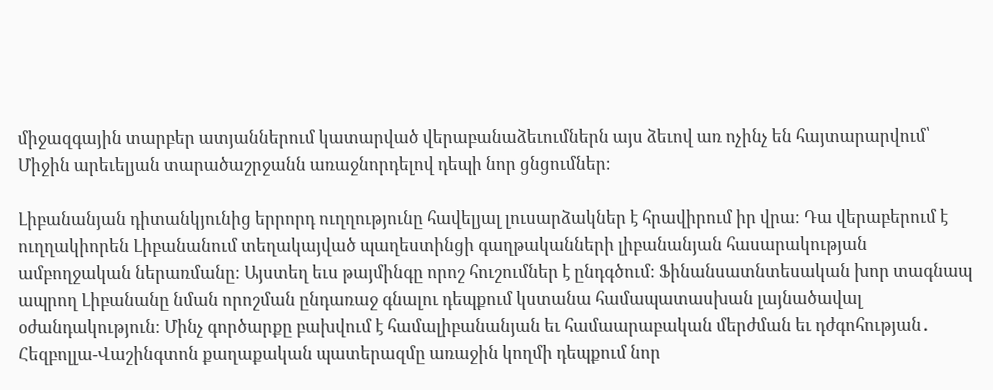միջազգային տարբեր ատյաններում կատարված վերաբանաձեւումներն այս ձեւով առ ոչինչ են հայտարարվում՝ Միջին արեւելյան տարածաշրջանն առաջնորդելով դեպի նոր ցնցումներ։

Լիբանանյան դիտանկյունից երրորդ ուղղությունը հավելյալ լուսարձակներ է հրավիրում իր վրա։ Դա վերաբերում է ուղղակիորեն Լիբանանում տեղակայված պաղեստինցի գաղթականների լիբանանյան հասարակության ամբողջական ներառմանը։ Այստեղ եւս թայմինգը որոշ հուշումներ է ընդգծում։ Ֆինանսատնտեսական խոր տագնապ ապրող Լիբանանը նման որոշման ընդառաջ գնալու դեպքում կստանա համապատասխան լայնածավալ օժանդակություն։ Մինչ գործարքը բախվում է համալիբանանյան եւ համաարաբական մերժման եւ դժգոհության․ Հեզբոլլա-Վաշինգտոն քաղաքական պատերազմը առաջին կողմի դեպքում նոր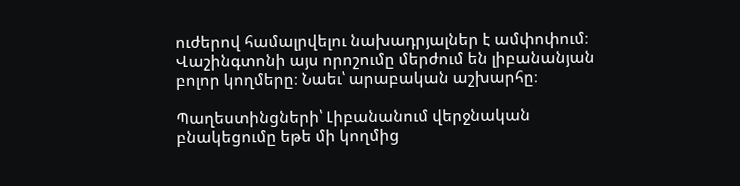ուժերով համալրվելու նախադրյալներ է ամփոփում։ Վաշինգտոնի այս որոշումը մերժում են լիբանանյան բոլոր կողմերը։ Նաեւ՝ արաբական աշխարհը։

Պաղեստինցների՝ Լիբանանում վերջնական բնակեցումը եթե մի կողմից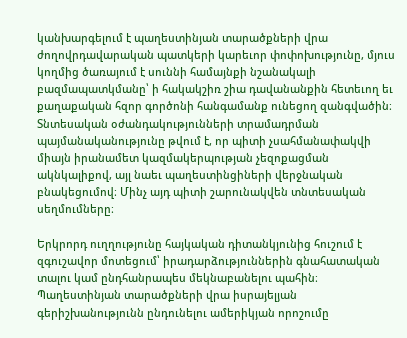կանխարգելում է պաղեստինյան տարածքների վրա ժողովրդավարական պատկերի կարեւոր փոփոխությունը, մյուս կողմից ծառայում է սուննի համայնքի նշանակալի բազմապատկմանը՝ ի հակակշիռ շիա դավանանքին հետեւող եւ քաղաքական հզոր գործոնի հանգամանք ունեցող զանգվածին։ Տնտեսական օժանդակությունների տրամադրման պայմանականությունը թվում է, որ պիտի չսահմանափակվի միայն իրանամետ կազմակերպության չեզոքացման ակնկալիքով, այլ նաեւ պաղեստինցիների վերջնական բնակեցումով։ Մինչ այդ պիտի շարունակվեն տնտեսական սեղմումները։

Երկրորդ ուղղությունը հայկական դիտանկյունից հուշում է զգուշավոր մոտեցում՝ իրադարձություններին գնահատական տալու կամ ընդհանրապես մեկնաբանելու պահին։ Պաղեստինյան տարածքների վրա իսրայելյան գերիշխանությունն ընդունելու ամերիկյան որոշումը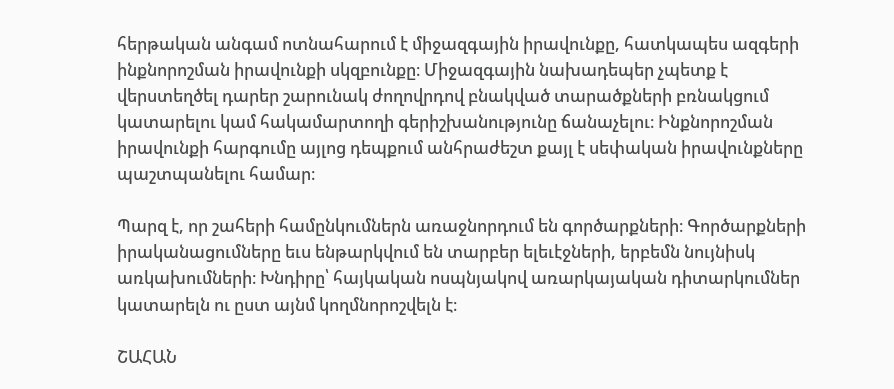հերթական անգամ ոտնահարում է միջազգային իրավունքը, հատկապես ազգերի ինքնորոշման իրավունքի սկզբունքը։ Միջազգային նախադեպեր չպետք է վերստեղծել դարեր շարունակ ժողովրդով բնակված տարածքների բռնակցում կատարելու կամ հակամարտողի գերիշխանությունը ճանաչելու։ Ինքնորոշման իրավունքի հարգումը այլոց դեպքում անհրաժեշտ քայլ է սեփական իրավունքները պաշտպանելու համար։

Պարզ է, որ շահերի համընկումներն առաջնորդում են գործարքների։ Գործարքների իրականացումները եւս ենթարկվում են տարբեր ելեւէջների, երբեմն նույնիսկ առկախումների։ Խնդիրը՝ հայկական ոսպնյակով առարկայական դիտարկումներ կատարելն ու ըստ այնմ կողմնորոշվելն է։

ՇԱՀԱՆ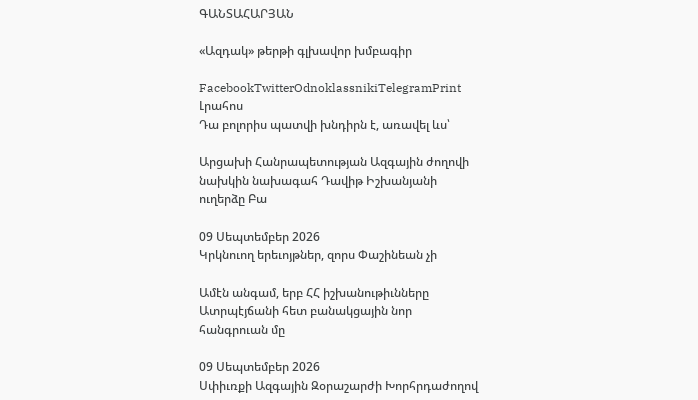ԳԱՆՏԱՀԱՐՅԱՆ

«Ազդակ» թերթի գլխավոր խմբագիր

FacebookTwitterOdnoklassnikiTelegramPrint
Լրահոս
Դա բոլորիս պատվի խնդիրն է, առավել ևս՝

Արցախի Հանրապետության Ազգային ժողովի նախկին նախագահ Դավիթ Իշխանյանի ուղերձը Բա

09 Սեպտեմբեր 2026
Կրկնուող երեւոյթներ, զորս Փաշինեան չի

Ամէն անգամ, երբ ՀՀ իշխանութիւնները Ատրպէյճանի հետ բանակցային նոր հանգրուան մը

09 Սեպտեմբեր 2026
Սփիւռքի Ազգային Զօրաշարժի Խորհրդաժողով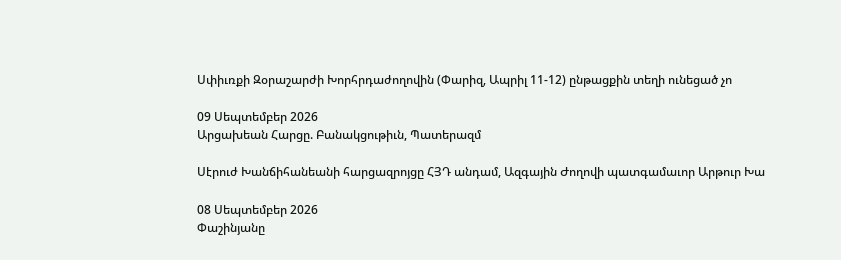Սփիւռքի Զօրաշարժի Խորհրդաժողովին (Փարիզ, Ապրիլ 11-12) ընթացքին տեղի ունեցած չո

09 Սեպտեմբեր 2026
Արցախեան Հարցը. Բանակցութիւն, Պատերազմ

Սէրուժ Խանճիհանեանի հարցազրոյցը ՀՅԴ անդամ, Ազգային Ժողովի պատգամաւոր Արթուր Խա

08 Սեպտեմբեր 2026
Փաշինյանը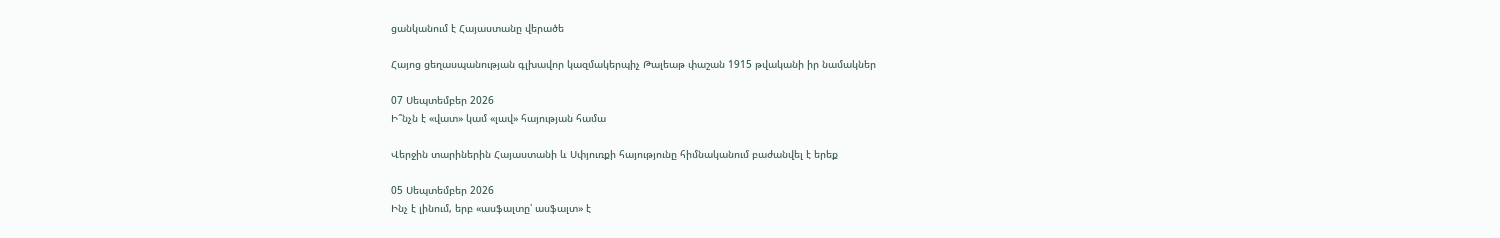ցանկանում է Հայաստանը վերածե

Հայոց ցեղասպանության գլխավոր կազմակերպիչ Թալեաթ փաշան 1915 թվականի իր նամակներ

07 Սեպտեմբեր 2026
Ի՞նչն է «վատ» կամ «լավ» հայության համա

Վերջին տարիներին Հայաստանի և Սփյուռքի հայությունը հիմնականում բաժանվել է երեք

05 Սեպտեմբեր 2026
Ինչ է լինում, երբ «ասֆալտը՝ ասֆալտ» է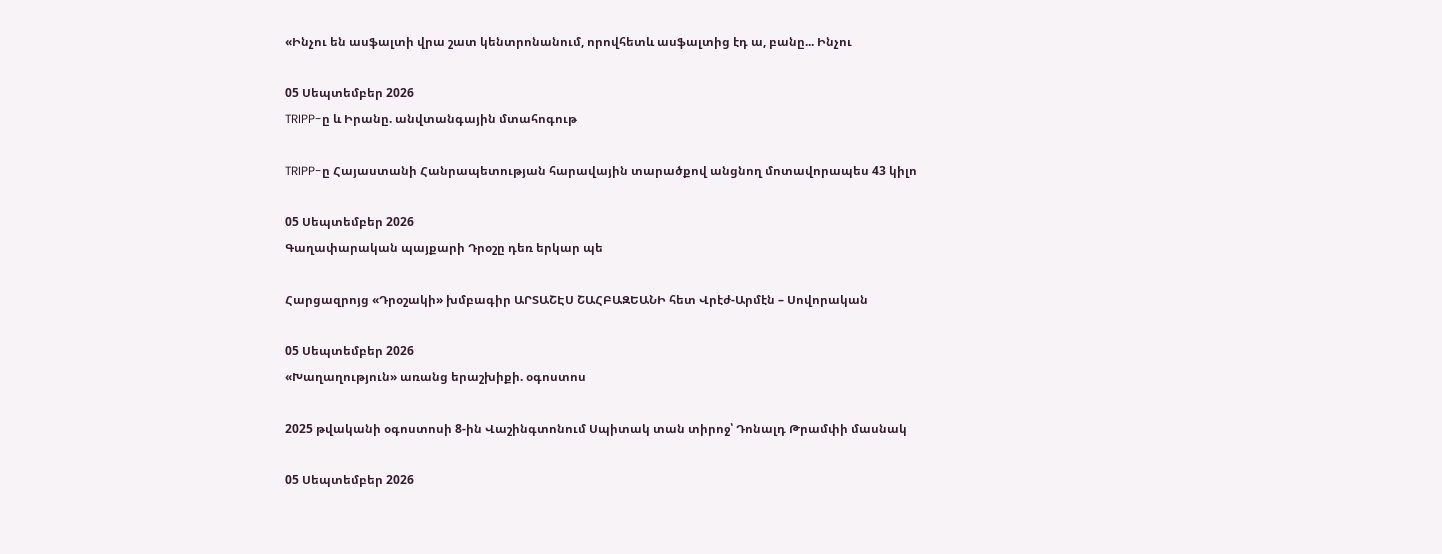«Ինչու են ասֆալտի վրա շատ կենտրոնանում, որովհետև ասֆալտից էդ ա, բանը... Ինչու

05 Սեպտեմբեր 2026
TRIPP-ը և Իրանը. անվտանգային մտահոգութ

TRIPP-ը Հայաստանի Հանրապետության հարավային տարածքով անցնող մոտավորապես 43 կիլո

05 Սեպտեմբեր 2026
Գաղափարական պայքարի Դրօշը դեռ երկար պե

Հարցազրոյց «Դրօշակի» խմբագիր ԱՐՏԱՇԷՍ ՇԱՀԲԱԶԵԱՆԻ հետ Վրէժ-Արմէն – Սովորական

05 Սեպտեմբեր 2026
«Խաղաղություն» առանց երաշխիքի. օգոստոս

2025 թվականի օգոստոսի 8-ին Վաշինգտոնում Սպիտակ տան տիրոջ՝ Դոնալդ Թրամփի մասնակ

05 Սեպտեմբեր 2026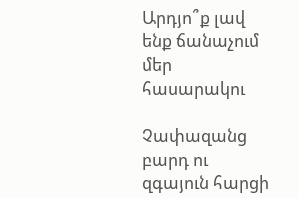Արդյո՞ք լավ ենք ճանաչում մեր հասարակու

Չափազանց բարդ ու զգայուն հարցի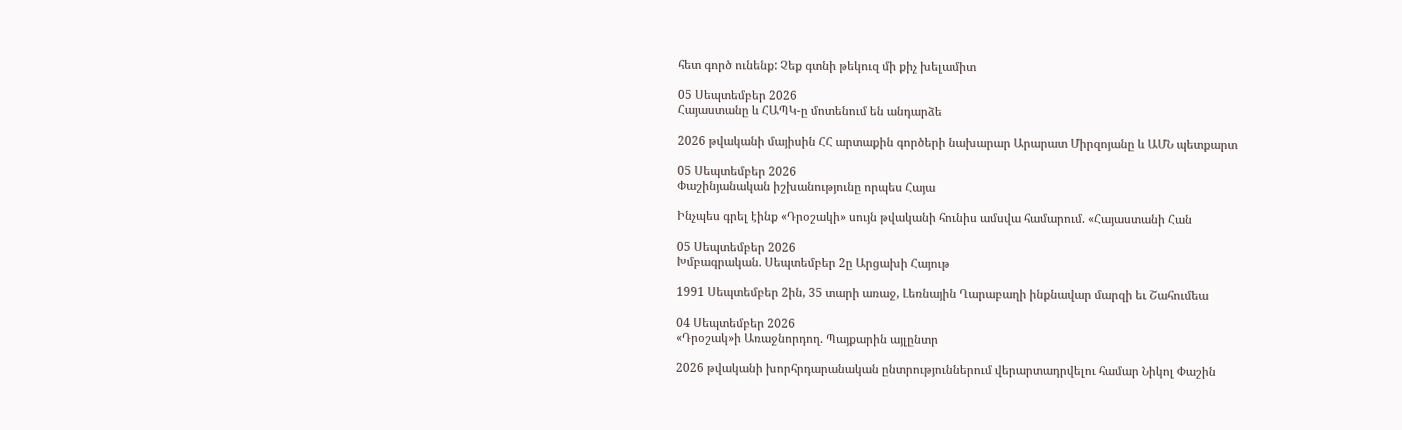հետ գործ ունենք: Չեք գտնի թեկուզ մի քիչ խելամիտ

05 Սեպտեմբեր 2026
Հայաստանը և ՀԱՊԿ-ը մոտենում են անդարձե

2026 թվականի մայիսին ՀՀ արտաքին գործերի նախարար Արարատ Միրզոյանը և ԱՄՆ պետքարտ

05 Սեպտեմբեր 2026
Փաշինյանական իշխանությունը որպես Հայա

Ինչպես գրել էինք «Դրօշակի» սույն թվականի հունիս ամսվա համարում. «Հայաստանի Հան

05 Սեպտեմբեր 2026
Խմբագրական. Սեպտեմբեր 2ը Արցախի Հայութ

1991 Սեպտեմբեր 2ին, 35 տարի առաջ, Լեռնային Ղարաբաղի ինքնավար մարզի եւ Շահումեա

04 Սեպտեմբեր 2026
«Դրօշակ»ի Առաջնորդող. Պայքարին այլընտր

2026 թվականի խորհրդարանական ընտրություններում վերարտադրվելու համար Նիկոլ Փաշին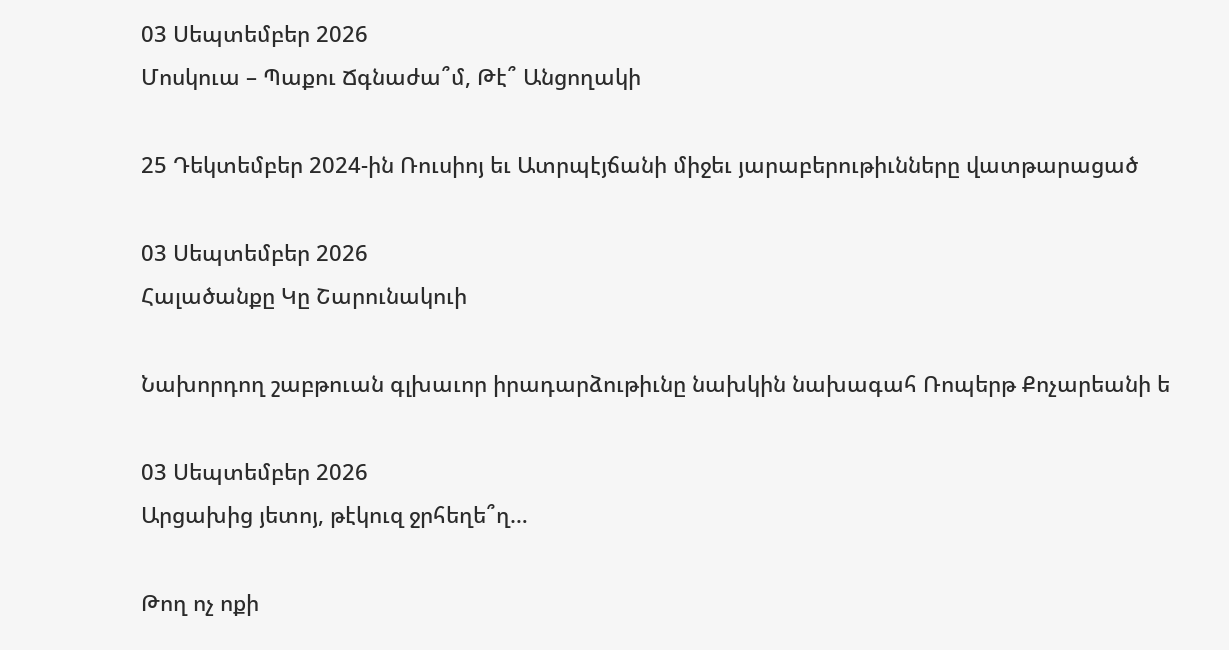03 Սեպտեմբեր 2026
Մոսկուա – Պաքու Ճգնաժա՞մ, Թէ՞ Անցողակի

25 Դեկտեմբեր 2024-ին Ռուսիոյ եւ Ատրպէյճանի միջեւ յարաբերութիւնները վատթարացած

03 Սեպտեմբեր 2026
Հալածանքը Կը Շարունակուի

Նախորդող շաբթուան գլխաւոր իրադարձութիւնը նախկին նախագահ Ռոպերթ Քոչարեանի ե

03 Սեպտեմբեր 2026
Արցախից յետոյ, թէկուզ ջրհեղե՞ղ…

Թող ոչ ոքի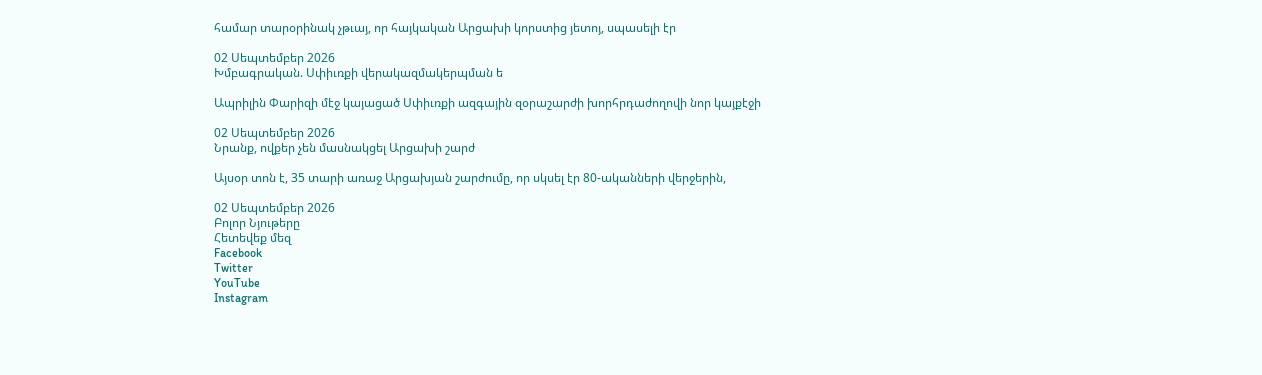համար տարօրինակ չթւայ, որ հայկական Արցախի կորստից յետոյ, սպասելի էր

02 Սեպտեմբեր 2026
Խմբագրական. Սփիւռքի վերակազմակերպման ե

Ապրիլին Փարիզի մէջ կայացած Սփիւռքի ազգային զօրաշարժի խորհրդաժողովի նոր կայքէջի

02 Սեպտեմբեր 2026
Նրանք, ովքեր չեն մասնակցել Արցախի շարժ

Այսօր տոն է, 35 տարի առաջ Արցախյան շարժումը, որ սկսել էր 80-ականների վերջերին,

02 Սեպտեմբեր 2026
Բոլոր Նյութերը
Հետեվեք մեզ
Facebook
Twitter
YouTube
Instagram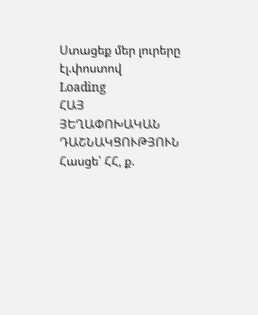Ստացեք մեր լուրերը էլ.փոստով
Loading
ՀԱՅ ՅԵՂԱՓՈԽԱԿԱՆ ԴԱՇՆԱԿՑՈՒԹՅՈՒՆ Հասցե՝ ՀՀ, ք.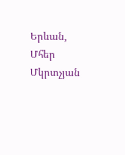Երևան, Մհեր Մկրտչյան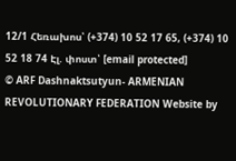12/1 Հեռախոս՝ (+374) 10 52 17 65, (+374) 10 52 18 74 Էլ. փոստ՝ [email protected]
© ARF Dashnaktsutyun- ARMENIAN REVOLUTIONARY FEDERATION Website by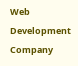Web Development Company